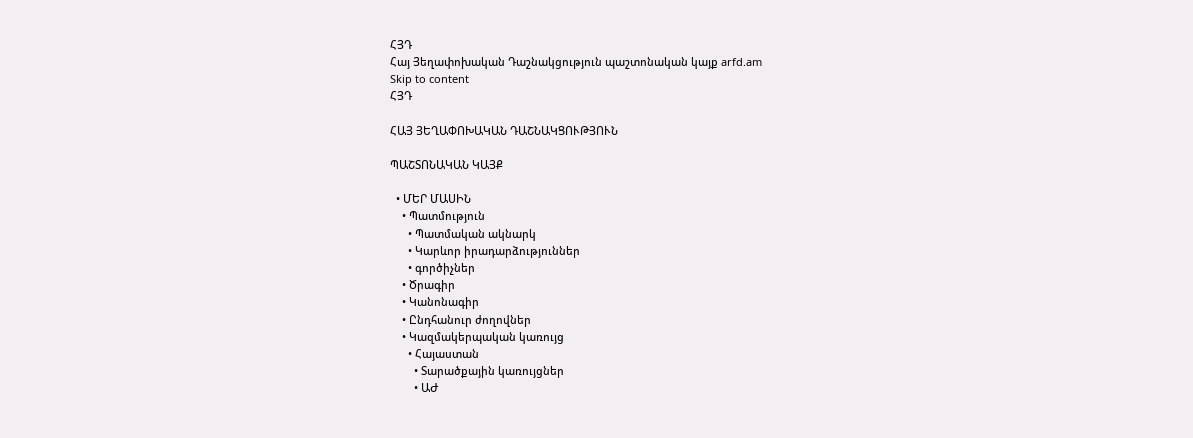ՀՅԴ
Հայ Յեղափոխական Դաշնակցություն պաշտոնական կայք arfd.am
Skip to content
ՀՅԴ

ՀԱՅ ՅԵՂԱՓՈԽԱԿԱՆ ԴԱՇՆԱԿՑՈՒԹՅՈՒՆ

ՊԱՇՏՈՆԱԿԱՆ ԿԱՅՔ

  • ՄԵՐ ՄԱՍԻՆ
    • Պատմություն
      • Պատմական ակնարկ
      • Կարևոր իրադարձություններ
      • գործիչներ
    • Ծրագիր
    • Կանոնագիր
    • Ընդհանուր ժողովներ
    • Կազմակերպական կառույց
      • Հայաստան
        • Տարածքային կառույցներ
        • ԱԺ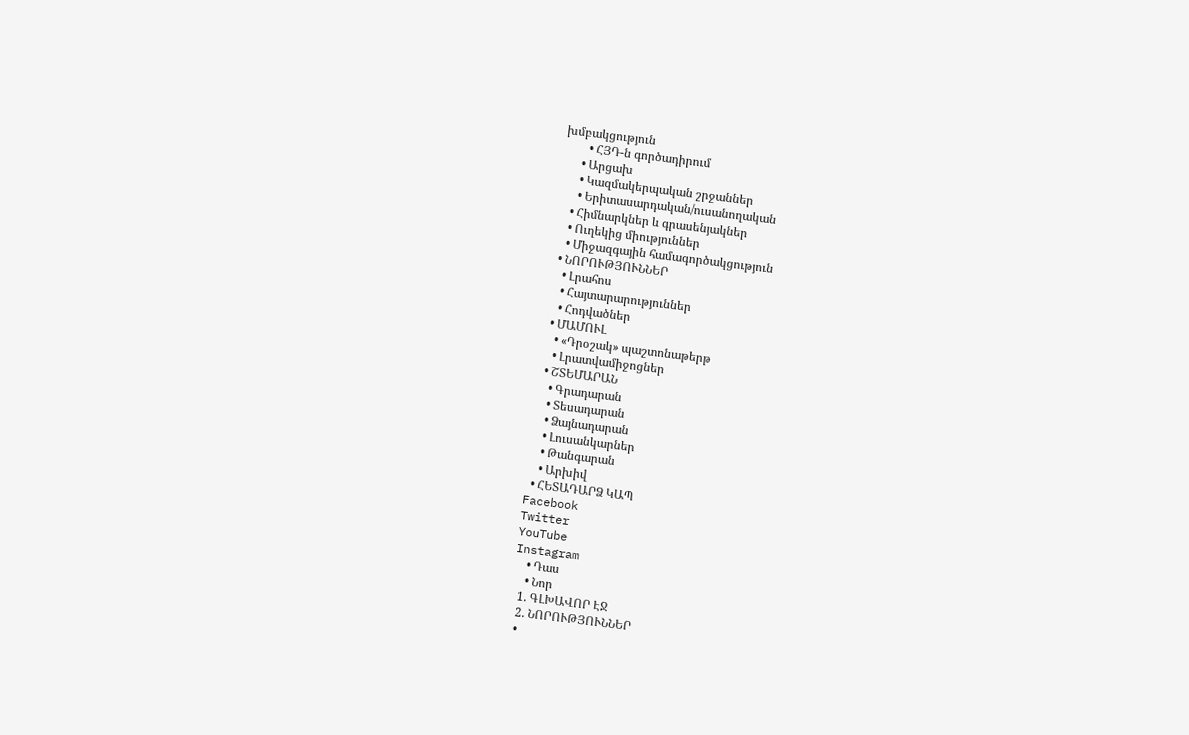խմբակցություն
        • ՀՅԴ-ն գործադիրում
      • Արցախ
      • Կազմակերպական շրջաններ
      • Երիտասարդական/ուսանողական
    • Հիմնարկներ և գրասենյակներ
    • Ուղեկից միություններ
    • Միջազգային համագործակցություն
  • ՆՈՐՈՒԹՅՈՒՆՆԵՐ
    • Լրահոս
    • Հայտարարություններ
    • Հոդվածներ
  • ՄԱՄՈՒԼ
    • «Դրօշակ» պաշտոնաթերթ
    • Լրատվամիջոցներ
  • ՇՏԵՄԱՐԱՆ
    • Գրադարան
    • Տեսադարան
    • Ձայնադարան
    • Լուսանկարներ
    • Թանգարան
    • Արխիվ
  • ՀԵՏԱԴԱՐՁ ԿԱՊ
Facebook
Twitter
YouTube
Instagram
    • Դաս
    • Նոր
  1. ԳԼԽԱՎՈՐ ԷՋ
  2. ՆՈՐՈՒԹՅՈՒՆՆԵՐ
  •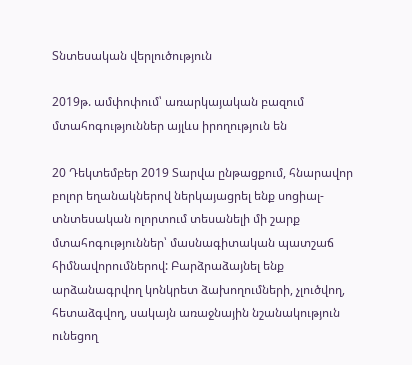Տնտեսական վերլուծություն

2019թ. ամփոփում՝ առարկայական բազում մտահոգություններ այլևս իրողություն են

20 Դեկտեմբեր 2019 Տարվա ընթացքում, հնարավոր բոլոր եղանակներով ներկայացրել ենք սոցիալ-տնտեսական ոլորտում տեսանելի մի շարք մտահոգություններ՝ մասնագիտական պատշաճ հիմնավորումներով: Բարձրաձայնել ենք արձանագրվող կոնկրետ ձախողումների, չլուծվող, հետաձգվող, սակայն առաջնային նշանակություն ունեցող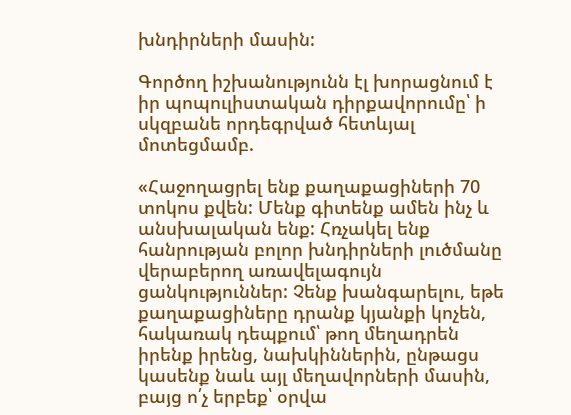խնդիրների մասին:

Գործող իշխանությունն էլ խորացնում է իր պոպուլիստական դիրքավորումը՝ ի սկզբանե որդեգրված հետևյալ մոտեցմամբ.

«Հաջողացրել ենք քաղաքացիների 70 տոկոս քվեն: Մենք գիտենք ամեն ինչ և անսխալական ենք: Հռչակել ենք հանրության բոլոր խնդիրների լուծմանը վերաբերող առավելագույն ցանկություններ: Չենք խանգարելու, եթե քաղաքացիները դրանք կյանքի կոչեն, հակառակ դեպքում՝ թող մեղադրեն իրենք իրենց, նախկիններին, ընթացս կասենք նաև այլ մեղավորների մասին, բայց ո՛չ երբեք՝ օրվա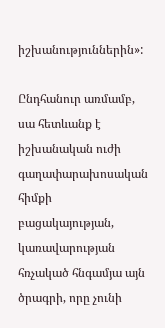իշխանություններին»:

Ընդհանուր առմամբ, սա հետևանք է իշխանական ուժի գաղափարախոսական հիմքի բացակայության, կառավարության հռչակած հնգամյա այն ծրագրի, որը չունի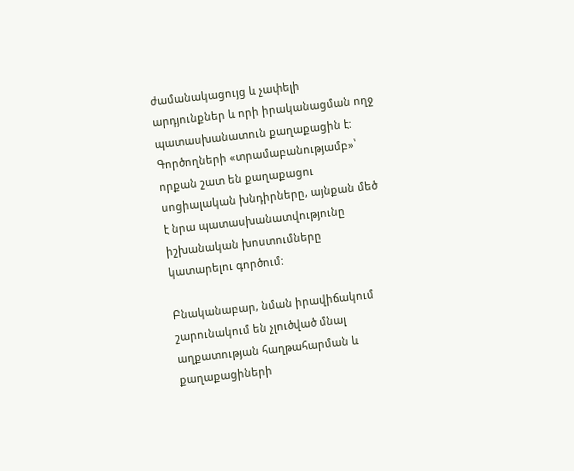ժամանակացույց և չափելի արդյունքներ և որի իրականացման ողջ պատասխանատուն քաղաքացին է: Գործողների «տրամաբանությամբ»՝ որքան շատ են քաղաքացու սոցիալական խնդիրները, այնքան մեծ է նրա պատասխանատվությունը իշխանական խոստումները կատարելու գործում:

Բնականաբար, նման իրավիճակում շարունակում են չլուծված մնալ աղքատության հաղթահարման և քաղաքացիների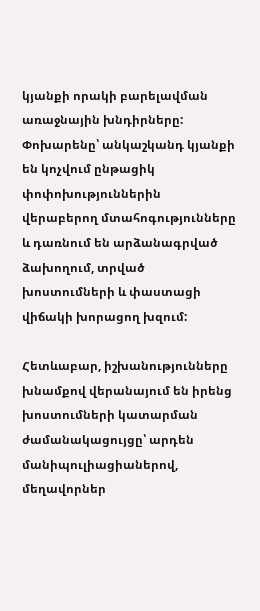կյանքի որակի բարելավման առաջնային խնդիրները: Փոխարենը՝ անկաշկանդ կյանքի են կոչվում ընթացիկ փոփոխություններին վերաբերող մտահոգությունները և դառնում են արձանագրված ձախողում, տրված խոստումների և փաստացի վիճակի խորացող խզում:

Հետևաբար, իշխանությունները խնամքով վերանայում են իրենց խոստումների կատարման ժամանակացույցը՝ արդեն մանիպուլիացիաներով, մեղավորներ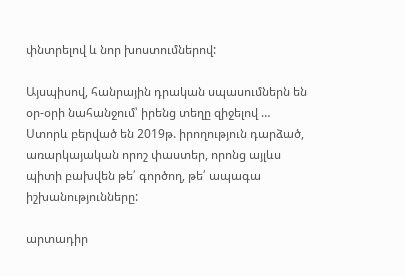փնտրելով և նոր խոստումներով:

Այսպիսով, հանրային դրական սպասումներն են օր-օրի նահանջում՝ իրենց տեղը զիջելով …
Ստորև բերված են 2019թ. իրողություն դարձած, առարկայական որոշ փաստեր, որոնց այլևս պիտի բախվեն թե՛ գործող, թե՛ ապագա իշխանությունները:

արտադիր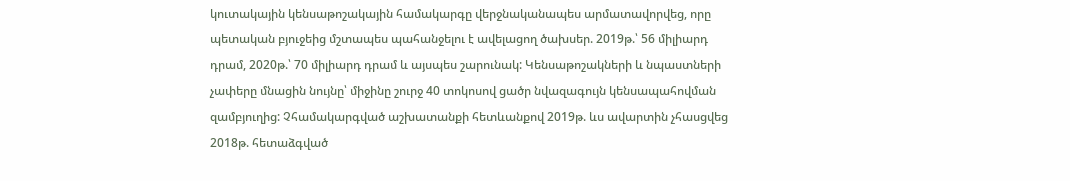կուտակային կենսաթոշակային համակարգը վերջնականապես արմատավորվեց, որը պետական բյուջեից մշտապես պահանջելու է ավելացող ծախսեր. 2019թ.՝ 56 միլիարդ դրամ, 2020թ.՝ 70 միլիարդ դրամ և այսպես շարունակ: Կենսաթոշակների և նպաստների չափերը մնացին նույնը՝ միջինը շուրջ 40 տոկոսով ցածր նվազագույն կենսապահովման զամբյուղից: Չհամակարգված աշխատանքի հետևանքով 2019թ. ևս ավարտին չհասցվեց 2018թ. հետաձգված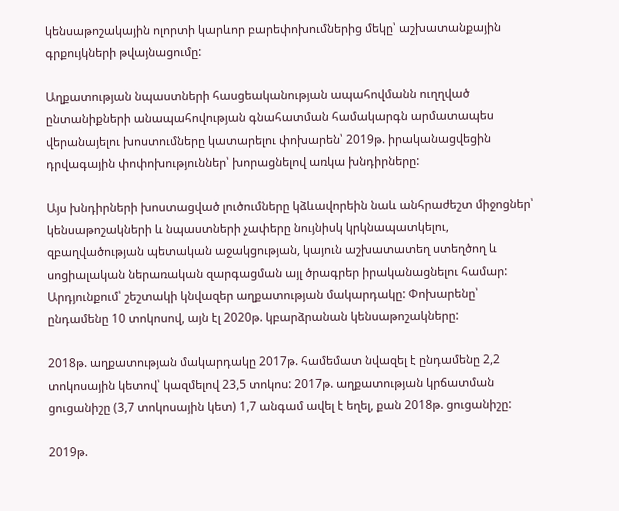կենսաթոշակային ոլորտի կարևոր բարեփոխումներից մեկը՝ աշխատանքային գրքույկների թվայնացումը:

Աղքատության նպաստների հասցեականության ապահովմանն ուղղված ընտանիքների անապահովության գնահատման համակարգն արմատապես վերանայելու խոստումները կատարելու փոխարեն՝ 2019թ. իրականացվեցին դրվագային փոփոխություններ՝ խորացնելով առկա խնդիրները:

Այս խնդիրների խոստացված լուծումները կձևավորեին նաև անհրաժեշտ միջոցներ՝ կենսաթոշակների և նպաստների չափերը նույնիսկ կրկնապատկելու, զբաղվածության պետական աջակցության, կայուն աշխատատեղ ստեղծող և սոցիալական ներառական զարգացման այլ ծրագրեր իրականացնելու համար: Արդյունքում՝ շեշտակի կնվազեր աղքատության մակարդակը: Փոխարենը՝ ընդամենը 10 տոկոսով, այն էլ 2020թ. կբարձրանան կենսաթոշակները:

2018թ. աղքատության մակարդակը 2017թ. համեմատ նվազել է ընդամենը 2,2 տոկոսային կետով՝ կազմելով 23,5 տոկոս: 2017թ. աղքատության կրճատման ցուցանիշը (3,7 տոկոսային կետ) 1,7 անգամ ավել է եղել, քան 2018թ. ցուցանիշը:

2019թ.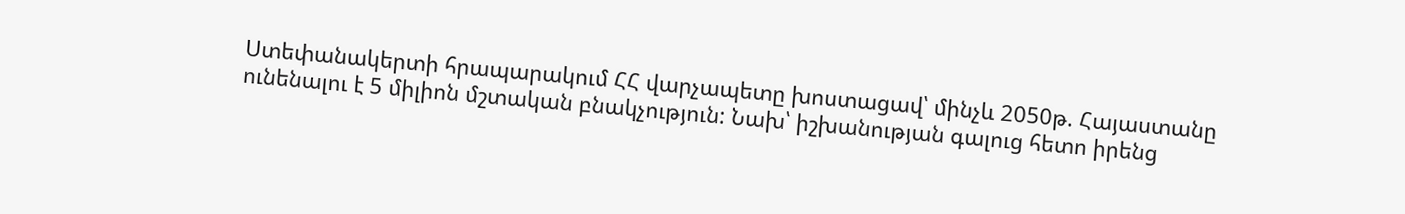Ստեփանակերտի հրապարակում ՀՀ վարչապետը խոստացավ՝ մինչև 2050թ. Հայաստանը ունենալու է 5 միլիոն մշտական բնակչություն: Նախ՝ իշխանության գալուց հետո իրենց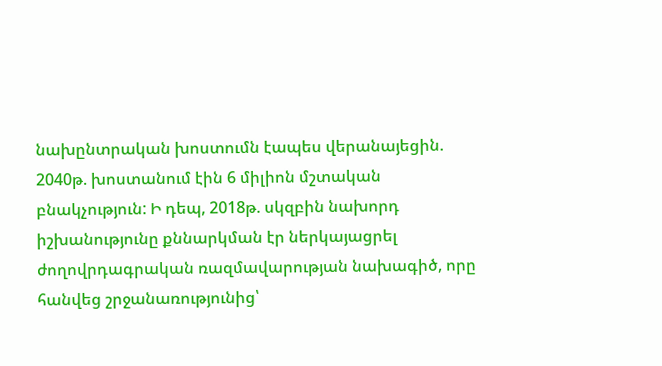նախընտրական խոստումն էապես վերանայեցին. 2040թ. խոստանում էին 6 միլիոն մշտական բնակչություն: Ի դեպ, 2018թ. սկզբին նախորդ իշխանությունը քննարկման էր ներկայացրել ժողովրդագրական ռազմավարության նախագիծ, որը հանվեց շրջանառությունից՝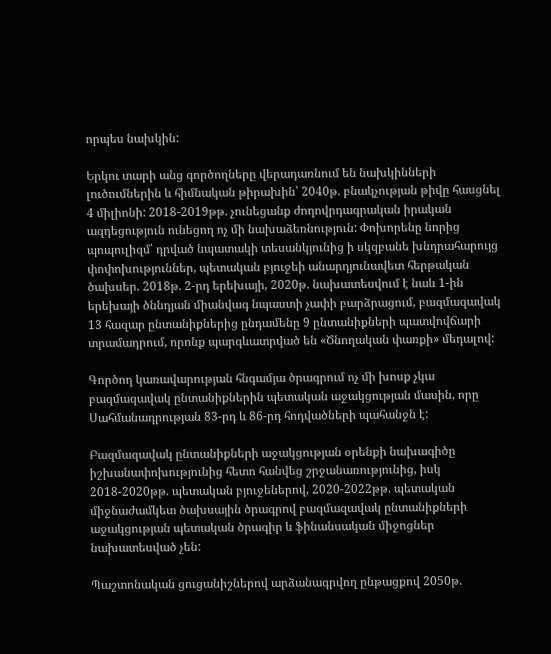որպես նախկին:

Երկու տարի անց գործողները վերադառնում են նախկինների լուծումներին և հիմնական թիրախին՝ 2040թ. բնակչության թիվը հասցնել 4 միլիոնի: 2018-2019թթ. չունեցանք ժողովրդագրական իրական ազդեցություն ունեցող ոչ մի նախաձեռնություն: Փոխորենը նորից պոպուլիզմ՝ դրված նպատակի տեսանկյունից ի սկզբանե խնդրահարույց փոփոխություններ, պետական բյուջեի անարդյունավետ հերթական ծախսեր. 2018թ. 2-րդ երեխայի, 2020թ. նախատեսվում է նաև 1-ին երեխայի ծննդյան միանվագ նպաստի չափի բարձրացում, բազմազավակ 13 հազար ընտանիքներից ընդամենը 9 ընտանիքների պատվովճարի տրամադրում, որոնք պարգևատրված են «Ծնողական փառքի» մեդալով:

Գործող կառավարության հնգամյա ծրագրում ոչ մի խոսք չկա բազմազավակ ընտանիքներին պետական աջակցության մասին, որը Սահմանադրության 83-րդ և 86-րդ հոդվածների պահանջն է:

Բազմազավակ ընտանիքների աջակցության օրենքի նախագիծը իշխանափոխությունից հետո հանվեց շրջանառությունից, իսկ 2018-2020թթ. պետական բյուջեներով, 2020-2022թթ. պետական միջնաժամկետ ծախսային ծրագրով բազմազավակ ընտանիքների աջակցության պետական ծրագիր և ֆինանսական միջոցներ նախատեսված չեն:

Պաշտոնական ցուցանիշներով արձանագրվող ընթացքով 2050թ.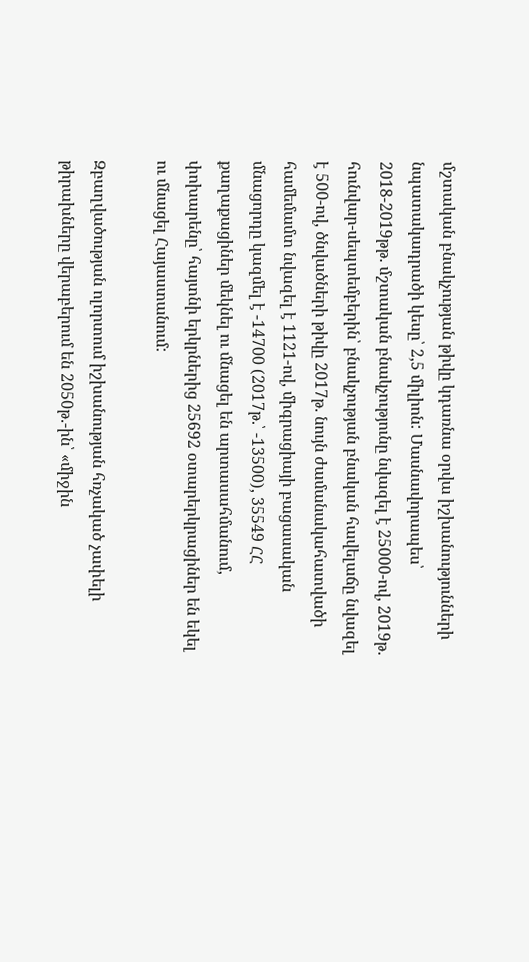մշտական բնակչության թիվը կդառնա օրվա իշխանությունների նպատակադրածի կեսը՝ 2,5 միլիոն: Մասնավորապես՝ 2018-2019թթ. մշտական բնակչությունը նվազել է 25000-ով, 2019թ. հունվար-սեպտեմբերին՝ բնակչության բնական հավելաճը նվազել է 500-ով, ծնվածների թիվը 2017թ. նույն ժամանակահատվածի համեմամտ նվազել է 1121-ով, միգրացիայի բացասական մնացորդը կազմել է -14700 (2017թ.՝ -13500), 35549 ՀՀ քաղաքացիներ մեկնել ու մնացել են արտասահմանում, փոխարենը՝ հայտնի երկրներից 25692 օտարերկրացիներ են եկել ու մնացել Հայաստանում:

Զբաղվածության ոլորտում իշխանության հռչակած չափելի թիրախները վերաբերում են 2050թ.-ին՝ «միջին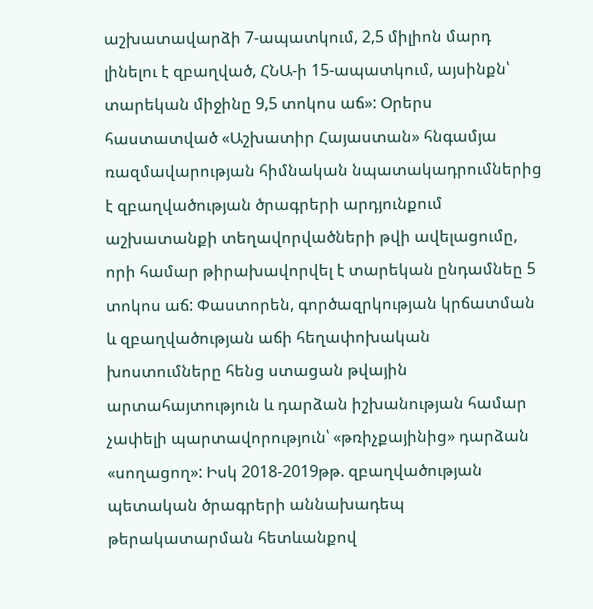աշխատավարձի 7-ապատկում, 2,5 միլիոն մարդ լինելու է զբաղված, ՀՆԱ-ի 15-ապատկում, այսինքն՝ տարեկան միջինը 9,5 տոկոս աճ»: Օրերս հաստատված «Աշխատիր Հայաստան» հնգամյա ռազմավարության հիմնական նպատակադրումներից է զբաղվածության ծրագրերի արդյունքում աշխատանքի տեղավորվածների թվի ավելացումը, որի համար թիրախավորվել է տարեկան ընդամնեը 5 տոկոս աճ: Փաստորեն, գործազրկության կրճատման և զբաղվածության աճի հեղափոխական խոստումները հենց ստացան թվային արտահայտություն և դարձան իշխանության համար չափելի պարտավորություն՝ «թռիչքայինից» դարձան «սողացող»: Իսկ 2018-2019թթ. զբաղվածության պետական ծրագրերի աննախադեպ թերակատարման հետևանքով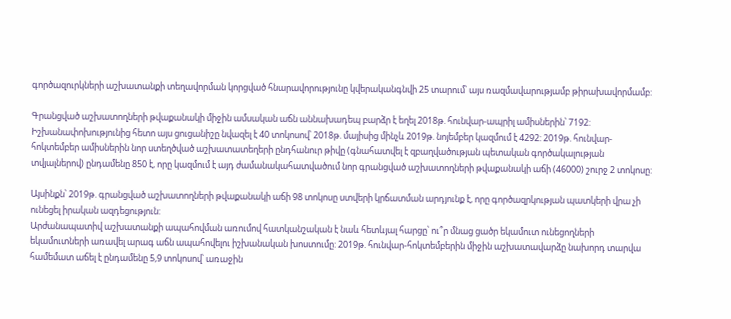գործազուրկների աշխատանքի տեղավորման կորցված հնարավորությունը կվերականգնվի 25 տարում՝ այս ռազմավարությամբ թիրախավորմամբ:

Գրանցված աշխատողների թվաքանակի միջին ամսական աճն աննախադեպ բարձր է եղել 2018թ. հունվար-ապրիլ ամիսներին՝ 7192: Իշխանափոխությունից հետո այս ցուցանիշը նվազել է 40 տոկոսով՝ 2018թ. մայիսից մինչև 2019թ. նոյեմբեր կազմում է 4292: 2019թ. հունվար-հոկտեմբեր ամիսներին նոր ստեղծված աշխատատեղերի ընդհանուր թիվը (գնահատվել է զբաղվածության պետական գործակալության տվյալներով) ընդամենը 850 է, որը կազմում է այդ ժամանակահատվածում նոր գրանցված աշխատողների թվաքանակի աճի (46000) շուրջ 2 տոկոսը:

Այսինքն՝ 2019թ. գրանցված աշխատողների թվաքանակի աճի 98 տոկոսը ստվերի կրճատման արդյունք է, որը գործազրկության պատկերի վրա չի ունեցել իրական ազդեցություն:
Արժանապատիվ աշխատանքի ապահովման առումով հատկանշական է նաև հետևյալ հարցը՝ ու՞ր մնաց ցածր եկամուտ ունեցողների եկամուտների առավել արագ աճն ապահովելու իշխանական խոստումը: 2019թ. հունվար-հոկտեմբերին միջին աշխատավարձը նախորդ տարվա համեմատ աճել է ընդամենը 5,9 տոկոսով՝ առաջին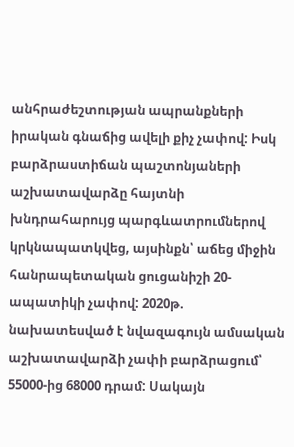անհրաժեշտության ապրանքների իրական գնաճից ավելի քիչ չափով: Իսկ բարձրաստիճան պաշտոնյաների աշխատավարձը հայտնի խնդրահարույց պարգևատրումներով կրկնապատկվեց, այսինքն՝ աճեց միջին հանրապետական ցուցանիշի 20-ապատիկի չափով: 2020թ. նախատեսված է նվազագույն ամսական աշխատավարձի չափի բարձրացում՝ 55000-ից 68000 դրամ: Սակայն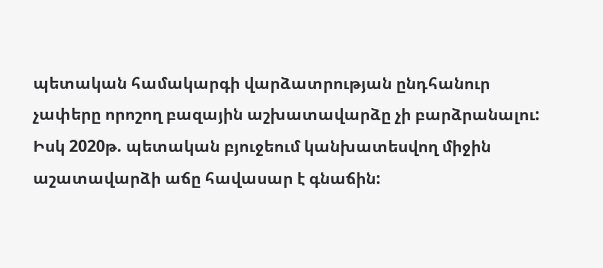պետական համակարգի վարձատրության ընդհանուր չափերը որոշող բազային աշխատավարձը չի բարձրանալու: Իսկ 2020թ. պետական բյուջեում կանխատեսվող միջին աշատավարձի աճը հավասար է գնաճին: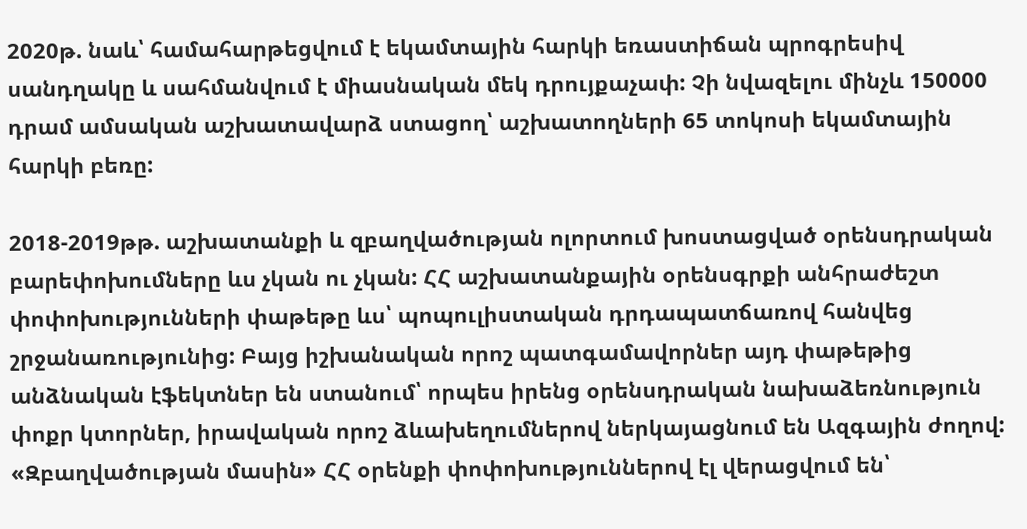2020թ. նաև՝ համահարթեցվում է եկամտային հարկի եռաստիճան պրոգրեսիվ սանդղակը և սահմանվում է միասնական մեկ դրույքաչափ: Չի նվազելու մինչև 150000 դրամ ամսական աշխատավարձ ստացող՝ աշխատողների 65 տոկոսի եկամտային հարկի բեռը:

2018-2019թթ. աշխատանքի և զբաղվածության ոլորտում խոստացված օրենսդրական բարեփոխումները ևս չկան ու չկան: ՀՀ աշխատանքային օրենսգրքի անհրաժեշտ փոփոխությունների փաթեթը ևս՝ պոպուլիստական դրդապատճառով հանվեց շրջանառությունից: Բայց իշխանական որոշ պատգամավորներ այդ փաթեթից անձնական էֆեկտներ են ստանում՝ որպես իրենց օրենսդրական նախաձեռնություն փոքր կտորներ, իրավական որոշ ձևախեղումներով ներկայացնում են Ազգային ժողով: «Զբաղվածության մասին» ՀՀ օրենքի փոփոխություններով էլ վերացվում են՝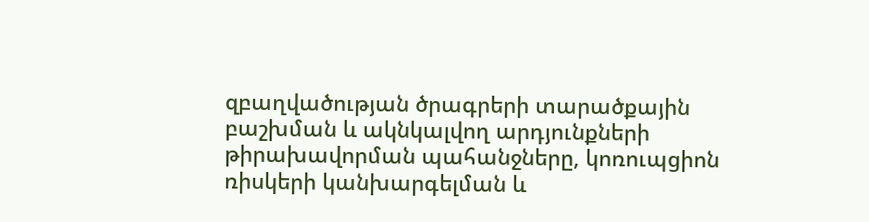զբաղվածության ծրագրերի տարածքային բաշխման և ակնկալվող արդյունքների թիրախավորման պահանջները, կոռուպցիոն ռիսկերի կանխարգելման և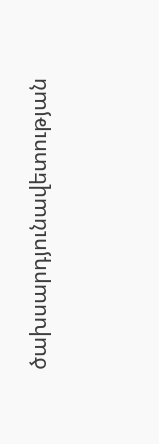ծախսարդյունավետության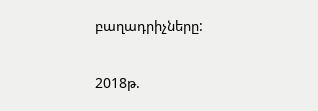բաղադրիչները:

2018թ.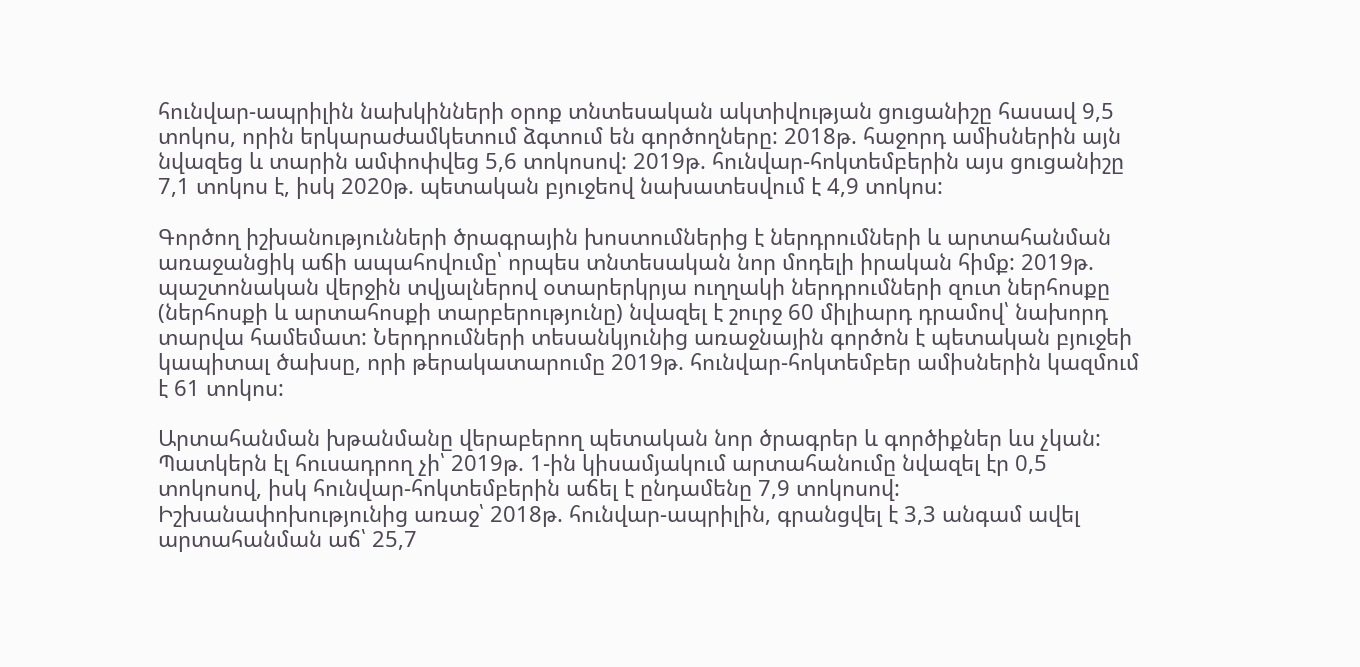հունվար-ապրիլին նախկինների օրոք տնտեսական ակտիվության ցուցանիշը հասավ 9,5 տոկոս, որին երկարաժամկետում ձգտում են գործողները: 2018թ. հաջորդ ամիսներին այն նվազեց և տարին ամփոփվեց 5,6 տոկոսով: 2019թ. հունվար-հոկտեմբերին այս ցուցանիշը 7,1 տոկոս է, իսկ 2020թ. պետական բյուջեով նախատեսվում է 4,9 տոկոս:

Գործող իշխանությունների ծրագրային խոստումներից է ներդրումների և արտահանման առաջանցիկ աճի ապահովումը՝ որպես տնտեսական նոր մոդելի իրական հիմք: 2019թ. պաշտոնական վերջին տվյալներով օտարերկրյա ուղղակի ներդրումների զուտ ներհոսքը (ներհոսքի և արտահոսքի տարբերությունը) նվազել է շուրջ 60 միլիարդ դրամով՝ նախորդ տարվա համեմատ: Ներդրումների տեսանկյունից առաջնային գործոն է պետական բյուջեի կապիտալ ծախսը, որի թերակատարումը 2019թ. հունվար-հոկտեմբեր ամիսներին կազմում է 61 տոկոս:

Արտահանման խթանմանը վերաբերող պետական նոր ծրագրեր և գործիքներ ևս չկան: Պատկերն էլ հուսադրող չի՝ 2019թ. 1-ին կիսամյակում արտահանումը նվազել էր 0,5 տոկոսով, իսկ հունվար-հոկտեմբերին աճել է ընդամենը 7,9 տոկոսով: Իշխանափոխությունից առաջ՝ 2018թ. հունվար-ապրիլին, գրանցվել է 3,3 անգամ ավել արտահանման աճ՝ 25,7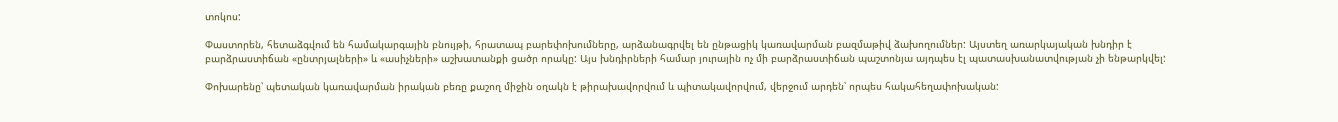տոկոս:

Փաստորեն, հետաձգվում են համակարգային բնույթի, հրատապ բարեփոխումները, արձանագրվել են ընթացիկ կառավարման բազմաթիվ ձախողումներ: Այստեղ առարկայական խնդիր է բարձրաստիճան «ընտրյալների» և «ասիչների» աշխատանքի ցածր որակը: Այս խնդիրների համար յուրային ոչ մի բարձրաստիճան պաշտոնյա այդպես էլ պատասխանատվության չի ենթարկվել:

Փոխարենը՝ պետական կառավարման իրական բեռը քաշող միջին օղակն է թիրախավորվում և պիտակավորվում, վերջում արդեն՝ որպես հակահեղափոխական: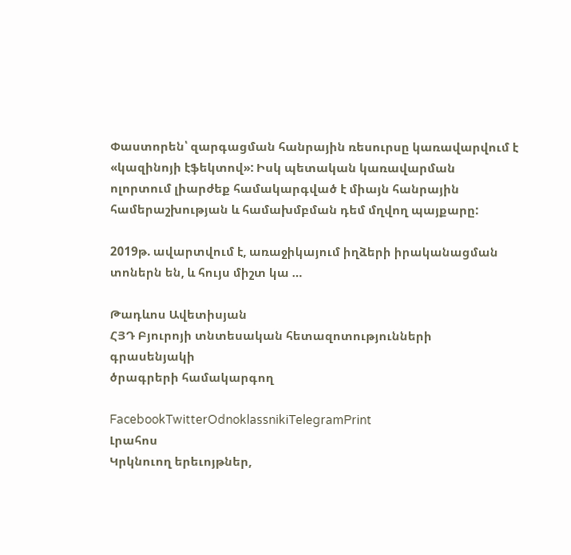Փաստորեն՝ զարգացման հանրային ռեսուրսը կառավարվում է «կազինոյի էֆեկտով»: Իսկ պետական կառավարման ոլորտում լիարժեք համակարգված է միայն հանրային համերաշխության և համախմբման դեմ մղվող պայքարը:

2019թ. ավարտվում է, առաջիկայում իղձերի իրականացման տոներն են, և հույս միշտ կա …

Թադևոս Ավետիսյան
ՀՅԴ Բյուրոյի տնտեսական հետազոտությունների գրասենյակի
ծրագրերի համակարգող

FacebookTwitterOdnoklassnikiTelegramPrint
Լրահոս
Կրկնուող երեւոյթներ,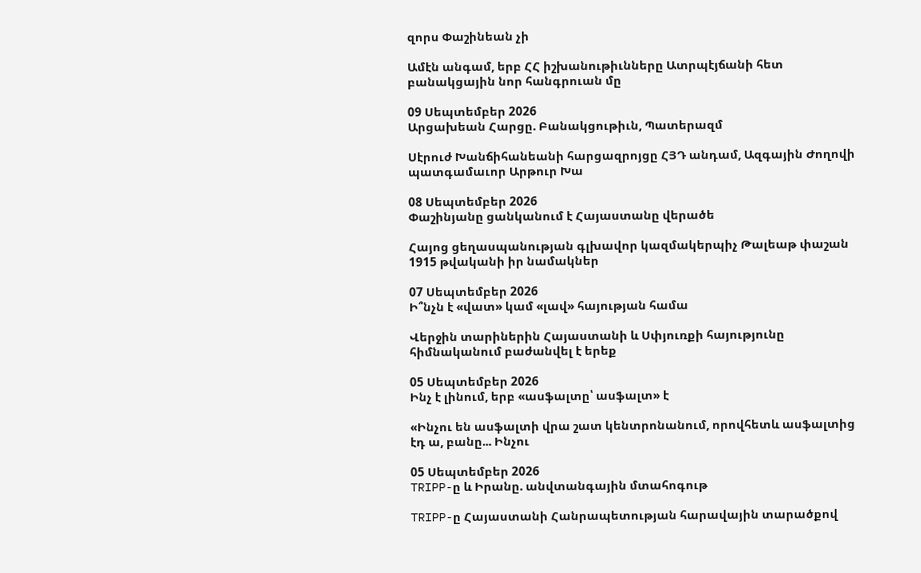զորս Փաշինեան չի

Ամէն անգամ, երբ ՀՀ իշխանութիւնները Ատրպէյճանի հետ բանակցային նոր հանգրուան մը

09 Սեպտեմբեր 2026
Արցախեան Հարցը. Բանակցութիւն, Պատերազմ

Սէրուժ Խանճիհանեանի հարցազրոյցը ՀՅԴ անդամ, Ազգային Ժողովի պատգամաւոր Արթուր Խա

08 Սեպտեմբեր 2026
Փաշինյանը ցանկանում է Հայաստանը վերածե

Հայոց ցեղասպանության գլխավոր կազմակերպիչ Թալեաթ փաշան 1915 թվականի իր նամակներ

07 Սեպտեմբեր 2026
Ի՞նչն է «վատ» կամ «լավ» հայության համա

Վերջին տարիներին Հայաստանի և Սփյուռքի հայությունը հիմնականում բաժանվել է երեք

05 Սեպտեմբեր 2026
Ինչ է լինում, երբ «ասֆալտը՝ ասֆալտ» է

«Ինչու են ասֆալտի վրա շատ կենտրոնանում, որովհետև ասֆալտից էդ ա, բանը... Ինչու

05 Սեպտեմբեր 2026
TRIPP-ը և Իրանը. անվտանգային մտահոգութ

TRIPP-ը Հայաստանի Հանրապետության հարավային տարածքով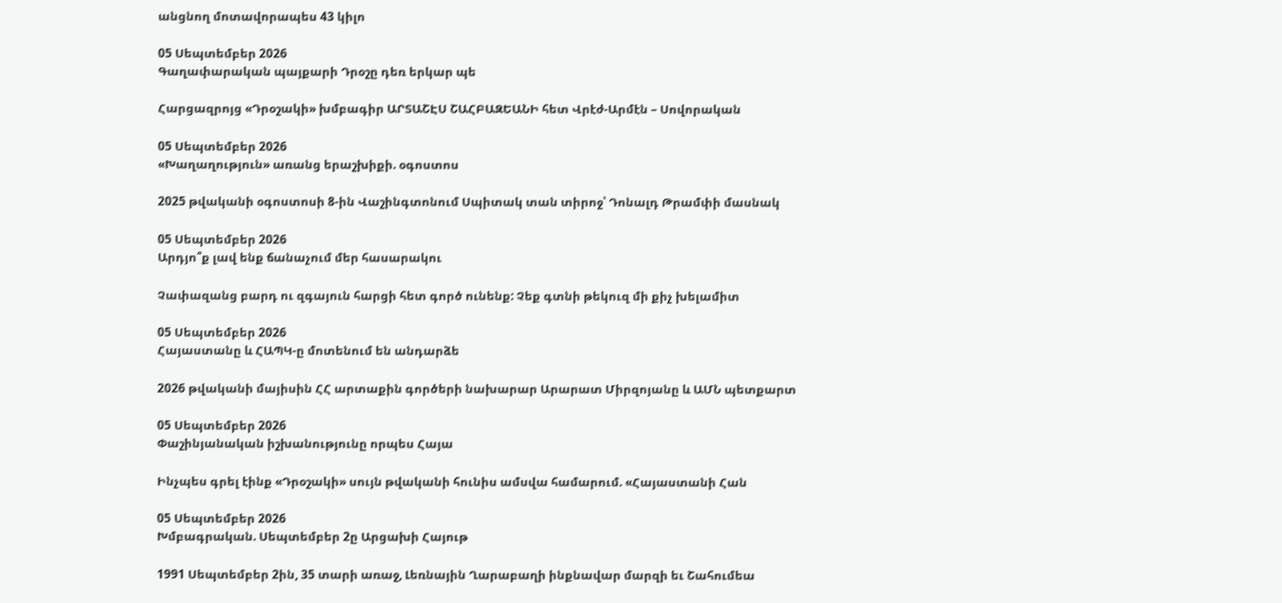անցնող մոտավորապես 43 կիլո

05 Սեպտեմբեր 2026
Գաղափարական պայքարի Դրօշը դեռ երկար պե

Հարցազրոյց «Դրօշակի» խմբագիր ԱՐՏԱՇԷՍ ՇԱՀԲԱԶԵԱՆԻ հետ Վրէժ-Արմէն – Սովորական

05 Սեպտեմբեր 2026
«Խաղաղություն» առանց երաշխիքի. օգոստոս

2025 թվականի օգոստոսի 8-ին Վաշինգտոնում Սպիտակ տան տիրոջ՝ Դոնալդ Թրամփի մասնակ

05 Սեպտեմբեր 2026
Արդյո՞ք լավ ենք ճանաչում մեր հասարակու

Չափազանց բարդ ու զգայուն հարցի հետ գործ ունենք: Չեք գտնի թեկուզ մի քիչ խելամիտ

05 Սեպտեմբեր 2026
Հայաստանը և ՀԱՊԿ-ը մոտենում են անդարձե

2026 թվականի մայիսին ՀՀ արտաքին գործերի նախարար Արարատ Միրզոյանը և ԱՄՆ պետքարտ

05 Սեպտեմբեր 2026
Փաշինյանական իշխանությունը որպես Հայա

Ինչպես գրել էինք «Դրօշակի» սույն թվականի հունիս ամսվա համարում. «Հայաստանի Հան

05 Սեպտեմբեր 2026
Խմբագրական. Սեպտեմբեր 2ը Արցախի Հայութ

1991 Սեպտեմբեր 2ին, 35 տարի առաջ, Լեռնային Ղարաբաղի ինքնավար մարզի եւ Շահումեա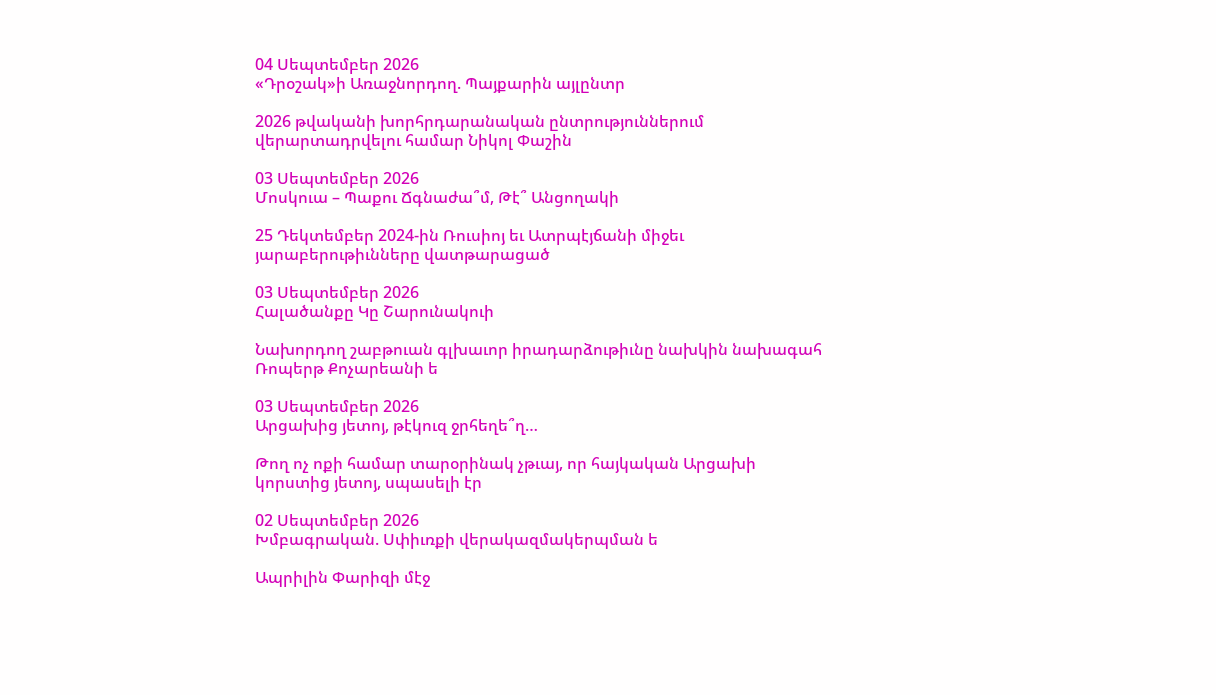04 Սեպտեմբեր 2026
«Դրօշակ»ի Առաջնորդող. Պայքարին այլընտր

2026 թվականի խորհրդարանական ընտրություններում վերարտադրվելու համար Նիկոլ Փաշին

03 Սեպտեմբեր 2026
Մոսկուա – Պաքու Ճգնաժա՞մ, Թէ՞ Անցողակի

25 Դեկտեմբեր 2024-ին Ռուսիոյ եւ Ատրպէյճանի միջեւ յարաբերութիւնները վատթարացած

03 Սեպտեմբեր 2026
Հալածանքը Կը Շարունակուի

Նախորդող շաբթուան գլխաւոր իրադարձութիւնը նախկին նախագահ Ռոպերթ Քոչարեանի ե

03 Սեպտեմբեր 2026
Արցախից յետոյ, թէկուզ ջրհեղե՞ղ…

Թող ոչ ոքի համար տարօրինակ չթւայ, որ հայկական Արցախի կորստից յետոյ, սպասելի էր

02 Սեպտեմբեր 2026
Խմբագրական. Սփիւռքի վերակազմակերպման ե

Ապրիլին Փարիզի մէջ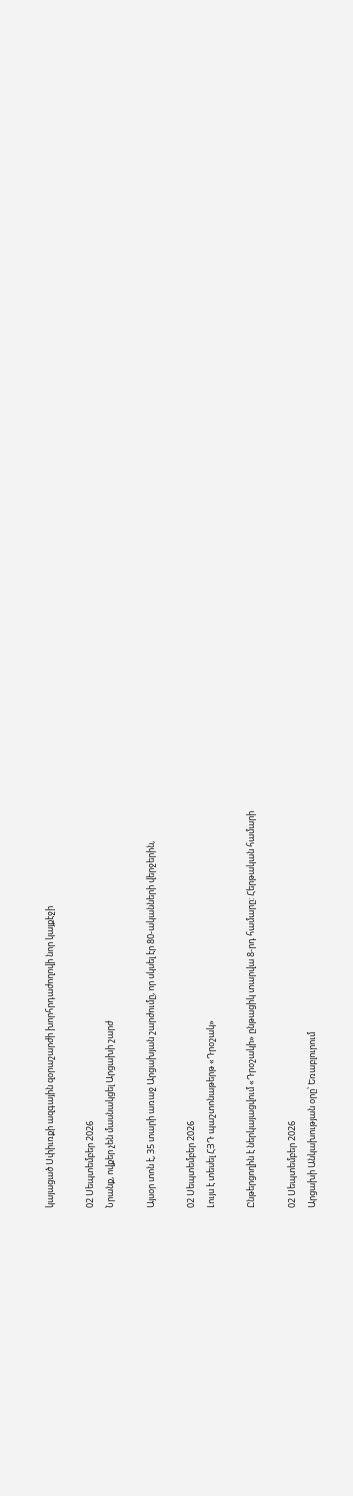կայացած Սփիւռքի ազգային զօրաշարժի խորհրդաժողովի նոր կայքէջի

02 Սեպտեմբեր 2026
Նրանք, ովքեր չեն մասնակցել Արցախի շարժ

Այսօր տոն է, 35 տարի առաջ Արցախյան շարժումը, որ սկսել էր 80-ականների վերջերին,

02 Սեպտեմբեր 2026
Լույս է տեսել ՀՅԴ պաշտոնաթերթ «Դրօշակ»

Ընթերցողին է ներկայացվում «Դրօշակի» ընթացիկ տարվա 8-րդ համարը: Հերթական համարի

02 Սեպտեմբեր 2026
Արցախի Անկախության օրը՝ Եռաբլուրում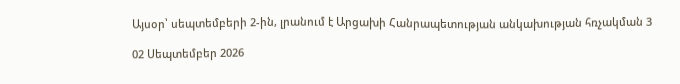Այսօր՝ սեպտեմբերի 2-ին, լրանում է Արցախի Հանրապետության անկախության հռչակման 3

02 Սեպտեմբեր 2026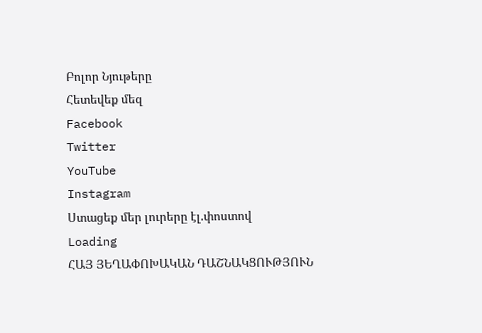Բոլոր Նյութերը
Հետեվեք մեզ
Facebook
Twitter
YouTube
Instagram
Ստացեք մեր լուրերը էլ.փոստով
Loading
ՀԱՅ ՅԵՂԱՓՈԽԱԿԱՆ ԴԱՇՆԱԿՑՈՒԹՅՈՒՆ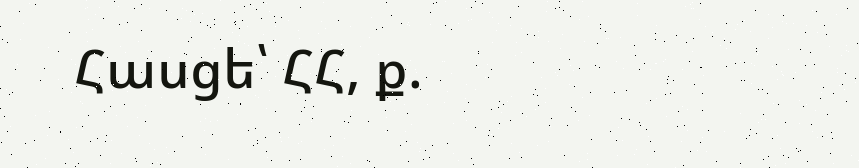Հասցե՝ ՀՀ, ք.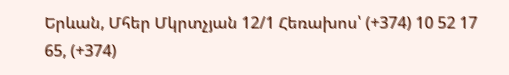Երևան, Մհեր Մկրտչյան 12/1 Հեռախոս՝ (+374) 10 52 17 65, (+374)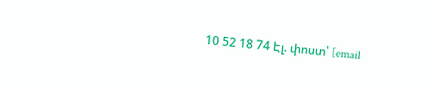10 52 18 74 Էլ. փոստ՝ [email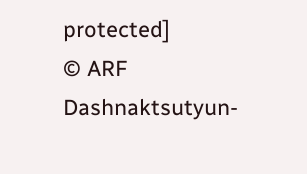protected]
© ARF Dashnaktsutyun-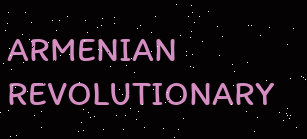ARMENIAN REVOLUTIONARY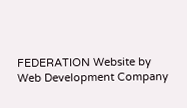FEDERATION Website by Web Development Company